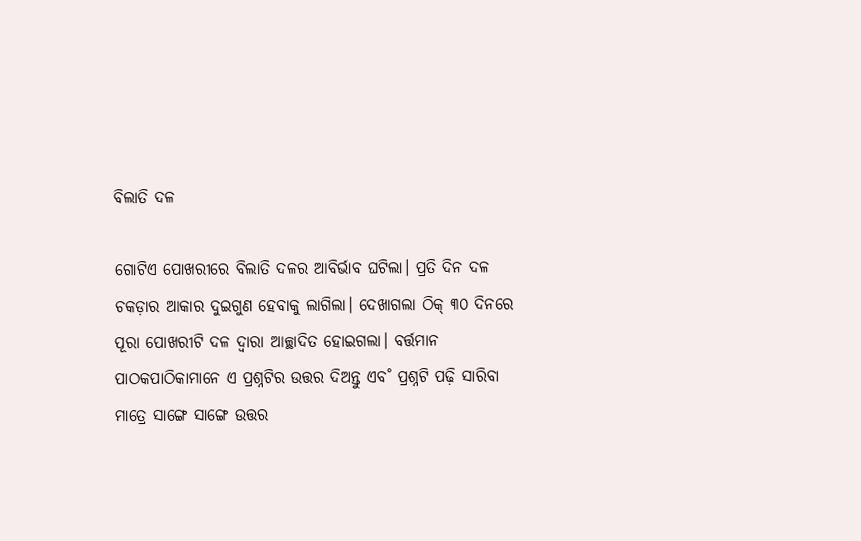ବିଲାତି ଦଳ

ଗୋଟିଏ ପୋଖରୀରେ ବିଲାତି ଦଳର ଆବିର୍ଭାବ ଘଟିଲା। ପ୍ରତି ଦିନ ଦଳ ଚକଡ଼ାର ଆକାର ଦୁଇଗୁଣ ହେବାକୁ ଲାଗିଲା। ଦେଖାଗଲା ଠିକ୍‌ ୩୦ ଦିନରେ ପୂରା ପୋଖରୀଟି ଦଳ ଦ୍ବାରା ଆଚ୍ଛାଦିତ ହୋଇଗଲା। ବର୍ତ୍ତମାନ ପାଠକପାଠିକାମାନେ ଏ ପ୍ରଶ୍ନଟିର ଉତ୍ତର ଦିଅନ୍ତୁ ଏବ˚ ପ୍ରଶ୍ନଟି ପଢ଼ି ସାରିବା ମାତ୍ରେ ସାଙ୍ଗେ ସାଙ୍ଗେ ଉତ୍ତର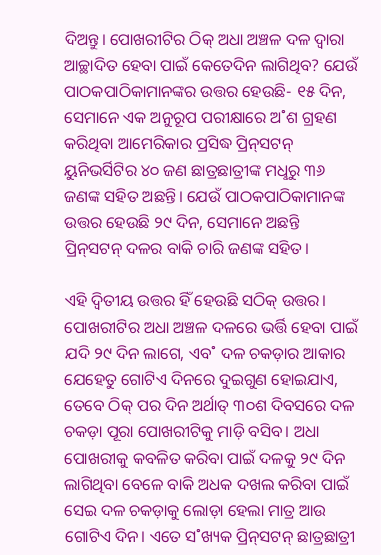ଦିଅନ୍ତୁ। ପୋଖରୀଟିର ଠିକ୍‌ ଅଧା ଅଞ୍ଚଳ ଦଳ ଦ୍ବାରା ଆଚ୍ଛାଦିତ ହେବା ପାଇଁ କେତେଦିନ ଲାଗିଥିବ? ଯେଉଁ ପାଠକପାଠିକାମାନଙ୍କର ଉତ୍ତର ହେଉଛି- ୧୫ ଦିନ, ସେମାନେ ଏକ ଅନୁରୂପ ପରୀକ୍ଷାରେ ଅ˚ଶ ଗ୍ରହଣ କରିଥିବା ଆମେରିକାର ପ୍ରସିଦ୍ଧ ପ୍ରିନ୍‌ସଟନ୍‌ ୟୁନିଭର୍ସିଟିର ୪୦ ଜଣ ଛାତ୍ରଛାତ୍ରୀଙ୍କ ମଧୢରୁ ୩୬ ଜଣଙ୍କ ସହିତ ଅଛନ୍ତି। ଯେଉଁ ପାଠକପାଠିକାମାନଙ୍କ ଉତ୍ତର ହେଉଛି ୨୯ ଦିନ, ସେମାନେ ଅଛନ୍ତି ପ୍ରିନ୍‌ସଟନ୍‌ ଦଳର ବାକି ଚାରି ଜଣଙ୍କ ସହିତ।

ଏହି ଦ୍ବିତୀୟ ଉତ୍ତର ହିଁ ହେଉଛି ସଠିକ୍‌ ଉତ୍ତର। ପୋଖରୀଟିର ଅଧା ଅଞ୍ଚଳ ଦଳରେ ଭର୍ତ୍ତି ହେବା ପାଇଁ ଯଦି ୨୯ ଦିନ ଲାଗେ, ଏବ˚ ଦଳ ଚକଡ଼ାର ଆକାର ଯେହେତୁ ଗୋଟିଏ ଦିନରେ ଦୁଇଗୁଣ ହୋଇଯାଏ, ତେବେ ଠିକ୍‌ ପର ଦିନ ଅର୍ଥାତ୍‌ ୩୦ଶ ଦିବସରେ ଦଳ ଚକଡ଼ା ପୂରା ପୋଖରୀଟିକୁ ମାଡ଼ି ବସିବ। ଅଧା ପୋଖରୀକୁ କବଳିତ କରିବା ପାଇଁ ଦଳକୁ ୨୯ ଦିନ ଲାଗିଥିବା ବେଳେ ବାକି ଅଧକ ଦଖଲ କରିବା ପାଇଁ ସେଇ ଦଳ ଚକଡ଼ାକୁ ଲୋଡ଼ା ହେଲା ମାତ୍ର ଆଉ ଗୋଟିଏ ଦିନ। ଏତେ ସ˚ଖ୍ୟକ ପ୍ରିନ୍‌ସଟନ୍‌ ଛାତ୍ରଛାତ୍ରୀ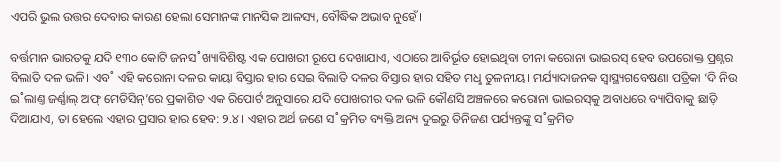ଏପରି ଭୁଲ ଉତ୍ତର ଦେବାର କାରଣ ହେଲା ସେମାନଙ୍କ ମାନସିକ ଆଳସ୍ୟ, ବୌଦ୍ଧିକ ଅଭାବ ନୁହେଁ।

ବର୍ତ୍ତମାନ ଭାରତକୁ ଯଦି ୧୩୦ କୋଟି ଜନସ˚ଖ୍ୟାବିଶିଷ୍ଟ ଏକ ପୋଖରୀ ରୂପେ ଦେଖାଯାଏ, ଏଠାରେ ଆବିର୍ଭୂତ ହୋଇଥିବା ଚୀନା କରୋନା ଭାଇରସ୍‌ ହେବ ଉପରୋକ୍ତ ପ୍ରଶ୍ନର ବିଲାତି ଦଳ ଭଳି। ଏବ˚ ଏହି କରୋନା ଦଳର କାୟା ବିସ୍ତାର ହାର ସେଇ ବିଲାତି ଦଳର ବିସ୍ତାର ହାର ସହିତ ମଧୢ ତୁଳନୀୟ। ମର୍ଯ୍ୟାଦାଜନକ ସ୍ବାସ୍ଥ୍ୟଗବେଷଣା ପତ୍ରିକା ‘ଦି ନିଉ ଇ˚ଲାଣ୍ତ ଜର୍ଣ୍ଣାଲ୍‌ ଅଫ୍‌ ମେଡିସିନ୍‌’ରେ ପ୍ରକାଶିତ ଏକ ରିପୋର୍ଟ ଅନୁସାରେ ଯଦି ପୋଖରୀର ଦଳ ଭଳି କୌଣସି ଅଞ୍ଚଳରେ କରୋନା ଭାଇରସ୍‌କୁ ଅବାଧରେ ବ୍ୟାପିବାକୁ ଛାଡ଼ି ଦିଆଯାଏ, ତା ହେଲେ ଏହାର ପ୍ରସାର ହାର ହେବ: ୨.୪। ଏହାର ଅର୍ଥ ଜଣେ ସ˚କ୍ରମିତ ବ୍ୟକ୍ତି ଅନ୍ୟ ଦୁଇରୁ ତିନିଜଣ ପର୍ଯ୍ୟନ୍ତଙ୍କୁ ସ˚କ୍ରମିତ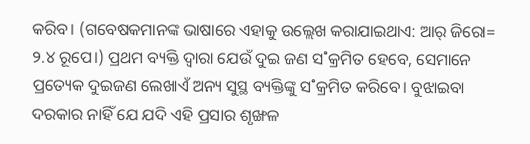କରିବ। (ଗବେଷକମାନଙ୍କ ଭାଷାରେ ଏହାକୁ ଉଲ୍ଲେଖ କରାଯାଇଥାଏ: ଆର‌୍‌ ଜିରୋ= ୨.୪ ରୂପେ।) ପ୍ରଥମ ବ୍ୟକ୍ତି ଦ୍ବାରା ଯେଉଁ ଦୁଇ ଜଣ ସ˚କ୍ରମିତ ହେବେ, ସେମାନେ ପ୍ରତ୍ୟେକ ଦୁଇଜଣ ଲେଖାଏଁ ଅନ୍ୟ ସୁସ୍ଥ ବ୍ୟକ୍ତିଙ୍କୁ ସ˚କ୍ରମିତ କରିବେ। ବୁଝାଇବା ଦରକାର ନାହିଁ ଯେ ଯଦି ଏହି ପ୍ରସାର ଶୃଙ୍ଖଳ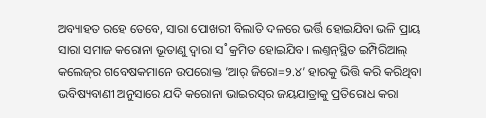ଅବ୍ୟାହତ ରହେ ତେବେ, ସାରା ପୋଖରୀ ବିଲାତି ଦଳରେ ଭର୍ତ୍ତି ହୋଇଯିବା ଭଳି ପ୍ରାୟ ସାରା ସମାଜ କରୋନା ଭୂତାଣୁ ଦ୍ବାରା ସ˚କ୍ରମିତ ହୋଇଯିବ। ଲଣ୍ତନ୍‌ସ୍ଥିତ ଇମ୍ପିରିଆଲ୍‌ କଲେଜ୍‌ର ଗବେଷକମାନେ ଉପରୋକ୍ତ ‘ଆର‌୍‌ ଜିରୋ=୨.୪’ ହାରକୁ ଭିତ୍ତି କରି କରିଥିବା ଭବିଷ୍ୟବାଣୀ ଅନୁସାରେ ଯଦି କରୋନା ଭାଇରସ୍‌ର ଜୟଯାତ୍ରାକୁ ପ୍ରତିରୋଧ କରା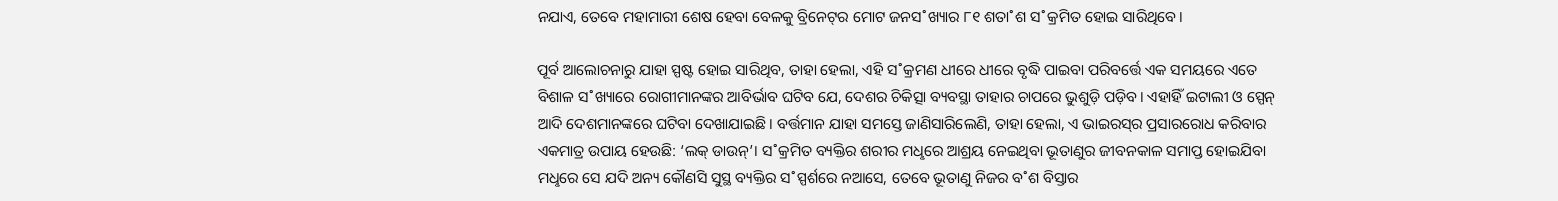ନଯାଏ, ତେବେ ମହାମାରୀ ଶେଷ ହେବା ବେଳକୁ ବ୍ରିନେଟ୍‌ର ମୋଟ ଜନସ˚ଖ୍ୟାର ୮୧ ଶତା˚ଶ ସ˚କ୍ରମିତ ହୋଇ ସାରିଥିବେ।

ପୂର୍ବ ଆଲୋଚନାରୁ ଯାହା ସ୍ପଷ୍ଟ ହୋଇ ସାରିଥିବ, ତାହା ହେଲା, ଏହି ସ˚କ୍ରମଣ ଧୀରେ ଧୀରେ ବୃଦ୍ଧି ପାଇବା ପରିବର୍ତ୍ତେ ଏକ ସମୟରେ ଏତେ ବିଶାଳ ସ˚ଖ୍ୟାରେ ରୋଗୀମାନଙ୍କର ଆବିର୍ଭାବ ଘଟିବ ଯେ, ଦେଶର ଚିକିତ୍ସା ବ୍ୟବସ୍ଥା ତାହାର ଚାପରେ ଭୁଶୁଡ଼ି ପଡ଼ିବ। ଏହାହିଁ ଇଟାଲୀ ଓ ସ୍ପେନ୍‌ ଆଦି ଦେଶମାନଙ୍କରେ ଘଟିବା ଦେଖାଯାଇଛି। ବର୍ତ୍ତମାନ ଯାହା ସମସ୍ତେ ଜାଣିସାରିଲେଣି, ତାହା ହେଲା, ଏ ଭାଇରସ୍‌ର ପ୍ରସାରରୋଧ କରିବାର ଏକମାତ୍ର ଉପାୟ ହେଉଛି: ‘ଲକ୍‌ ଡାଉନ୍‌’। ସ˚କ୍ରମିତ ବ୍ୟକ୍ତିର ଶରୀର ମଧୢରେ ଆଶ୍ରୟ ନେଇଥିବା ଭୂତାଣୁର ଜୀବନକାଳ ସମାପ୍ତ ହୋଇଯିବା ମଧୢରେ ସେ ଯଦି ଅନ୍ୟ କୌଣସି ସୁସ୍ଥ ବ୍ୟକ୍ତିର ସ˚ସ୍ପର୍ଶରେ ନଆସେ, ତେବେ ଭୂତାଣୁ ନିଜର ବ˚ଶ ବିସ୍ତାର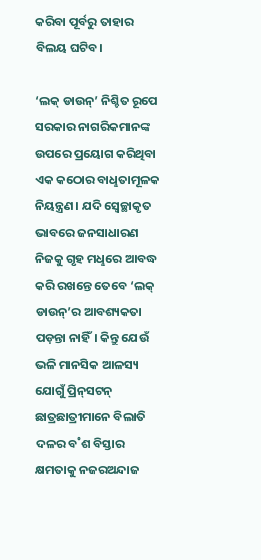କରିବା ପୂର୍ବରୁ ତାହାର ବିଲୟ ଘଟିବ।

‘ଲକ୍‌ ଡାଉନ୍‌’ ନିଶ୍ଚିତ ରୂପେ ସରକାର ନାଗରିକମାନଙ୍କ ଉପରେ ପ୍ରୟୋଗ କରିଥିବା ଏକ କଠୋର ବାଧୢତାମୂଳକ ନିୟନ୍ତ୍ରଣ। ଯଦି ସ୍ବେଚ୍ଛାକୃତ ଭାବରେ ଜନସାଧାରଣ ନିଜକୁ ଗୃହ ମଧୢରେ ଆବଦ୍ଧ କରି ରଖନ୍ତେ ତେବେ ‘ଲକ୍‌ ଡାଉନ୍‌’ର ଆବଶ୍ୟକତା ପଡ଼ନ୍ତା ନାହିଁ। କିନ୍ତୁ ଯେଉଁ ଭଳି ମାନସିକ ଆଳସ୍ୟ ଯୋଗୁଁ ପ୍ରିନ୍‌ସଟନ୍‌ ଛାତ୍ରଛାତ୍ରୀମାନେ ବିଲାତି ଦଳର ବ˚ଶ ବିସ୍ତାର କ୍ଷମତାକୁ ନଜରଅନ୍ଦାଜ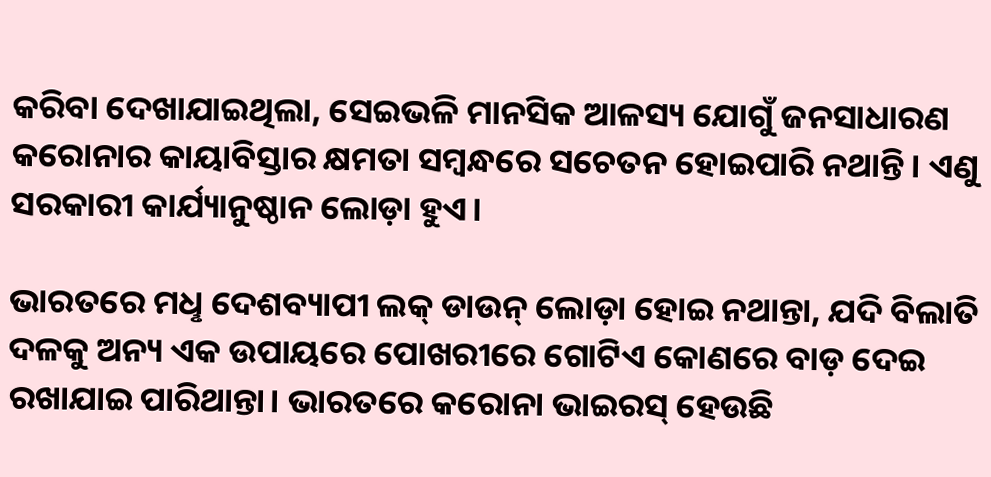କରିବା ଦେଖାଯାଇଥିଲା, ସେଇଭଳି ମାନସିକ ଆଳସ୍ୟ ଯୋଗୁଁ ଜନସାଧାରଣ କରୋନାର କାୟାବିସ୍ତାର କ୍ଷମତା ସମ୍ବନ୍ଧରେ ସଚେତନ ହୋଇପାରି ନଥାନ୍ତି। ଏଣୁ ସରକାରୀ କାର୍ଯ୍ୟାନୁଷ୍ଠାନ ଲୋଡ଼ା ହୁଏ।

ଭାରତରେ ମଧୢ ଦେଶବ୍ୟାପୀ ଲକ୍‌ ଡାଉନ୍‌ ଲୋଡ଼ା ହୋଇ ନଥାନ୍ତା, ଯଦି ବିଲାତି ଦଳକୁ ଅନ୍ୟ ଏକ ଉପାୟରେ ପୋଖରୀରେ ଗୋଟିଏ କୋଣରେ ବାଡ଼ ଦେଇ ରଖାଯାଇ ପାରିଥାନ୍ତା। ଭାରତରେ କରୋନା ଭାଇରସ୍‌ ହେଉଛି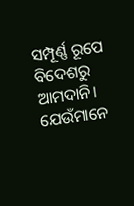ସମ୍ପୂର୍ଣ୍ଣ ରୂପେ ବିଦେଶରୁ ଆମଦାନି। ଯେଉଁମାନେ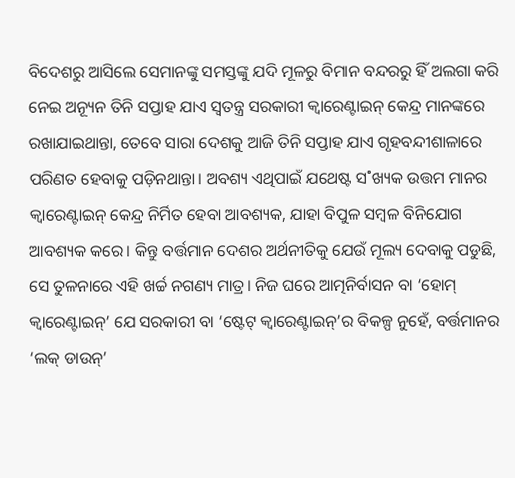ବିଦେଶରୁ ଆସିଲେ ସେମାନଙ୍କୁ ସମସ୍ତଙ୍କୁ ଯଦି ମୂଳରୁ ବିମାନ ବନ୍ଦରରୁ ହିଁ ଅଲଗା କରି ନେଇ ଅନ୍ୟୂନ ତିନି ସପ୍ତାହ ଯାଏ ସ୍ବତନ୍ତ୍ର ସରକାରୀ କ୍ବାରେଣ୍ଟାଇନ୍‌ କେନ୍ଦ୍ର ମାନଙ୍କରେ ରଖାଯାଇଥାନ୍ତା, ତେବେ ସାରା ଦେଶକୁ ଆଜି ତିନି ସପ୍ତାହ ଯାଏ ଗୃହବନ୍ଦୀଶାଳାରେ ପରିଣତ ହେବାକୁ ପଡ଼ିନଥାନ୍ତା। ଅବଶ୍ୟ ଏଥିପାଇଁ ଯଥେଷ୍ଟ ସ˚ଖ୍ୟକ ଉତ୍ତମ ମାନର କ୍ବାରେଣ୍ଟାଇନ୍‌ କେନ୍ଦ୍ର ନିର୍ମିତ ହେବା ଆବଶ୍ୟକ, ଯାହା ବିପୁଳ ସମ୍ବଳ ବିନିଯୋଗ ଆବଶ୍ୟକ କରେ। କିନ୍ତୁ ବର୍ତ୍ତମାନ ଦେଶର ଅର୍ଥନୀତିକୁ ଯେଉଁ ମୂଲ୍ୟ ଦେବାକୁ ପଡୁଛି, ସେ ତୁଳନାରେ ଏହି ଖର୍ଚ୍ଚ ନଗଣ୍ୟ ମାତ୍ର। ନିଜ ଘରେ ଆତ୍ମନିର୍ବାସନ ବା ‘ହୋମ୍‌ କ୍ବାରେଣ୍ଟାଇନ୍‌’ ଯେ ସରକାରୀ ବା ‘ଷ୍ଟେଟ୍‌ କ୍ବାରେଣ୍ଟାଇନ୍‌’ର ବିକଳ୍ପ ନୁହେଁ, ବର୍ତ୍ତମାନର ‘ଲକ୍‌ ଡାଉନ୍‌’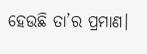ହେଉଛି ତା’ର ପ୍ରମାଣ।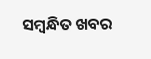ସମ୍ବନ୍ଧିତ ଖବର